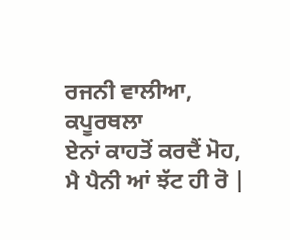ਰਜਨੀ ਵਾਲੀਆ, ਕਪੂਰਥਲਾ
ਏਨਾਂ ਕਾਹਤੋਂ ਕਰਦੈਂ ਮੋਹ,
ਮੈ ਪੈਨੀ ਆਂ ਝੱਟ ਹੀ ਰੋ |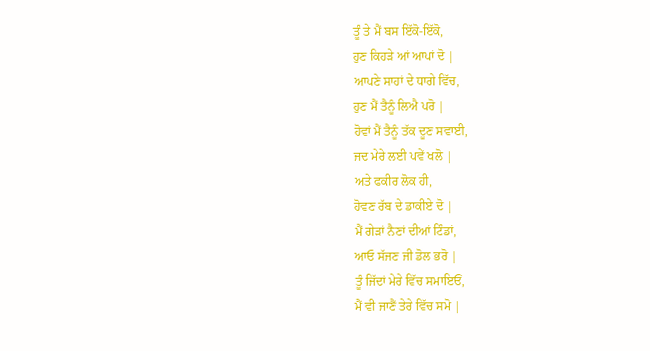ਤੂੰ ਤੇ ਮੈਂ ਬਸ ਇੱਕੋ-ਇੱਕੋ,
ਹੁਣ ਕਿਹੜੇ ਆਂ ਆਪਾਂ ਦੋ |
ਆਪਣੇ ਸਾਹਾਂ ਦੇ ਧਾਗੇ ਵਿੱਚ,
ਹੁਣ ਮੈਂ ਤੈਨੂੰ ਲਿਐ ਪਰੋ |
ਹੋਵਾਂ ਮੈਂ ਤੈਨੂੰ ਤੱਕ ਦੂਣ ਸਵਾਈ,
ਜਦ ਮੇਰੇ ਲਈ ਪਵੇਂ ਖਲੋ |
ਅਤੇ ਫਕੀਰ ਲੋਕ ਹੀ,
ਹੋਵਣ ਰੱਬ ਦੇ ਡਾਕੀਏ ਦੋ |
ਮੈਂ ਗੇੜਾਂ ਨੈਣਾਂ ਦੀਆਂ ਟਿੰਡਾਂ,
ਆਓ ਸੱਜਣ ਜੀ ਡੋਲ ਭਰੋ |
ਤੂੰ ਜਿੱਦਾਂ ਮੇਰੇ ਵਿੱਚ ਸਮਾਇਓਂ,
ਮੈਂ ਵੀ ਜਾਣੈਂ ਤੇਰੇ ਵਿੱਚ ਸਮੋ |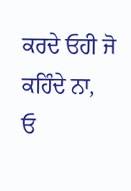ਕਰਦੇ ਓਹੀ ਜੋ ਕਹਿੰਦੇ ਨਾ,
ਓ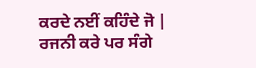ਕਰਦੇ ਨਈਂ ਕਹਿੰਦੇ ਜੋ |
ਰਜਨੀ ਕਰੇ ਪਰ ਸੰਗੇ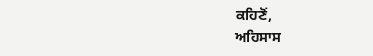ਕਹਿਣੋਂ,
ਅਹਿਸਾਸ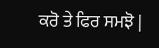ਕਰੋ ਤੇ ਫਿਰ ਸਮਝੋ |